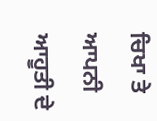ਚਿਖਾ ਤੇ ਆਪਨੀ ਆਹੂਤੀ ਦੇ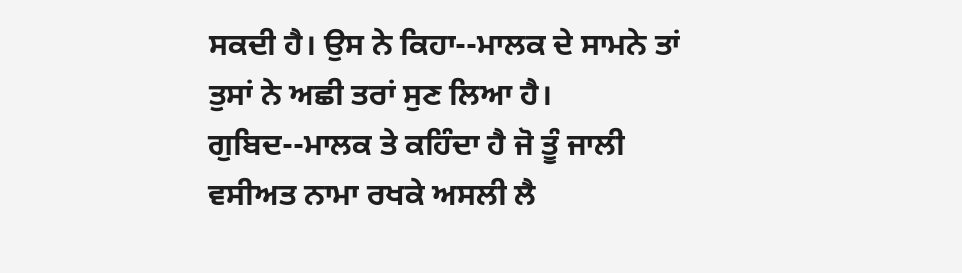ਸਕਦੀ ਹੈ। ਉਸ ਨੇ ਕਿਹਾ--ਮਾਲਕ ਦੇ ਸਾਮਨੇ ਤਾਂ ਤੁਸਾਂ ਨੇ ਅਛੀ ਤਰਾਂ ਸੁਣ ਲਿਆ ਹੈ।
ਗੁਬਿਦ--ਮਾਲਕ ਤੇ ਕਹਿੰਦਾ ਹੈ ਜੋ ਤੂੰ ਜਾਲੀ ਵਸੀਅਤ ਨਾਮਾ ਰਖਕੇ ਅਸਲੀ ਲੈ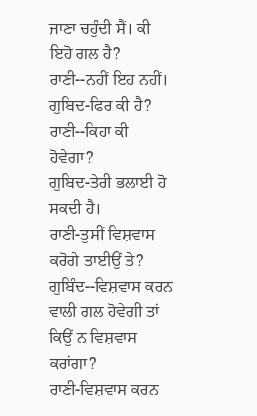ਜਾਣਾ ਚਹੁੰਦੀ ਸੈਂ। ਕੀ ਇਹੋ ਗਲ ਹੈ?
ਰਾਣੀ--ਨਹੀਂ ਇਹ ਨਹੀਂ।
ਗੁਬਿਦ-ਫਿਰ ਕੀ ਹੈ?
ਰਾਣੀ--ਕਿਹਾ ਕੀ ਹੋਵੇਗਾ?
ਗੁਬਿਦ-ਤੇਰੀ ਭਲਾਈ ਹੋ ਸਕਦੀ ਹੈ।
ਰਾਣੀ-ਤੁਸੀਂ ਵਿਸ਼ਵਾਸ ਕਰੋਗੇ ਤਾਈਉਂ ਤੇ?
ਗੁਬਿੰਦ--ਵਿਸ਼ਵਾਸ ਕਰਨ ਵਾਲੀ ਗਲ ਹੋਵੇਗੀ ਤਾਂ ਕਿਉਂ ਨ ਵਿਸ਼ਵਾਸ ਕਰਾਂਗਾ?
ਰਾਣੀ-ਵਿਸ਼ਵਾਸ ਕਰਨ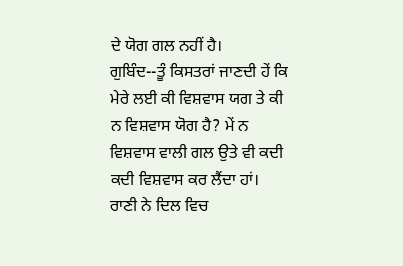ਦੇ ਯੋਗ ਗਲ ਨਹੀਂ ਹੈ।
ਗੁਬਿੰਦ--ਤੂੰ ਕਿਸਤਰਾਂ ਜਾਣਦੀ ਹੇਂ ਕਿ ਮੇਰੇ ਲਈ ਕੀ ਵਿਸ਼ਵਾਸ ਯਗ ਤੇ ਕੀ ਨ ਵਿਸ਼ਵਾਸ ਯੋਗ ਹੈ? ਮੇਂ ਨ ਵਿਸ਼ਵਾਸ ਵਾਲੀ ਗਲ ਉਤੇ ਵੀ ਕਦੀ ਕਦੀ ਵਿਸ਼ਵਾਸ ਕਰ ਲੈਂਦਾ ਹਾਂ।
ਰਾਣੀ ਨੇ ਦਿਲ ਵਿਚ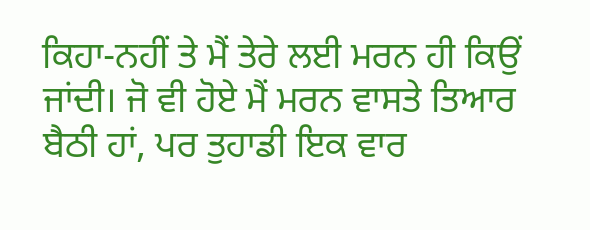ਕਿਹਾ-ਨਹੀਂ ਤੇ ਮੈਂ ਤੇਰੇ ਲਈ ਮਰਨ ਹੀ ਕਿਉਂ ਜਾਂਦੀ। ਜੋ ਵੀ ਹੋਏ ਮੈਂ ਮਰਨ ਵਾਸਤੇ ਤਿਆਰ ਬੈਠੀ ਹਾਂ, ਪਰ ਤੁਹਾਡੀ ਇਕ ਵਾਰ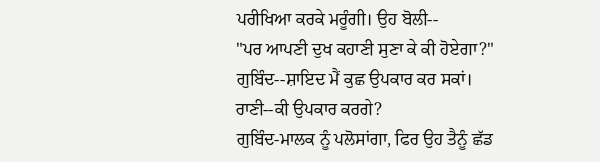ਪਰੀਖਿਆ ਕਰਕੇ ਮਰੂੰਗੀ। ਉਹ ਬੋਲੀ--
"ਪਰ ਆਪਣੀ ਦੁਖ ਕਹਾਣੀ ਸੁਣਾ ਕੇ ਕੀ ਹੋਏਗਾ?"
ਗੁਬਿੰਦ--ਸ਼ਾਇਦ ਮੈਂ ਕੁਛ ਉਪਕਾਰ ਕਰ ਸਕਾਂ।
ਰਾਣੀ--ਕੀ ਉਪਕਾਰ ਕਰਗੇ?
ਗੁਬਿੰਦ-ਮਾਲਕ ਨੂੰ ਪਲੋਸਾਂਗਾ, ਫਿਰ ਉਹ ਤੈਨੂੰ ਛੱਡ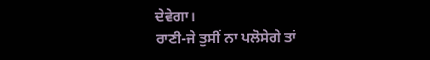ਦੇਵੇਗਾ।
ਰਾਣੀ-ਜੇ ਤੁਸੀਂ ਨਾ ਪਲੋਸੇਗੇ ਤਾਂ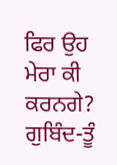ਫਿਰ ਉਹ ਮੇਰਾ ਕੀ ਕਰਨਗੇ?
ਗੁਬਿੰਦ-ਤੂੰ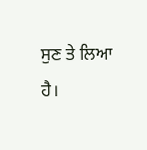ਸੁਣ ਤੇ ਲਿਆ ਹੈ।